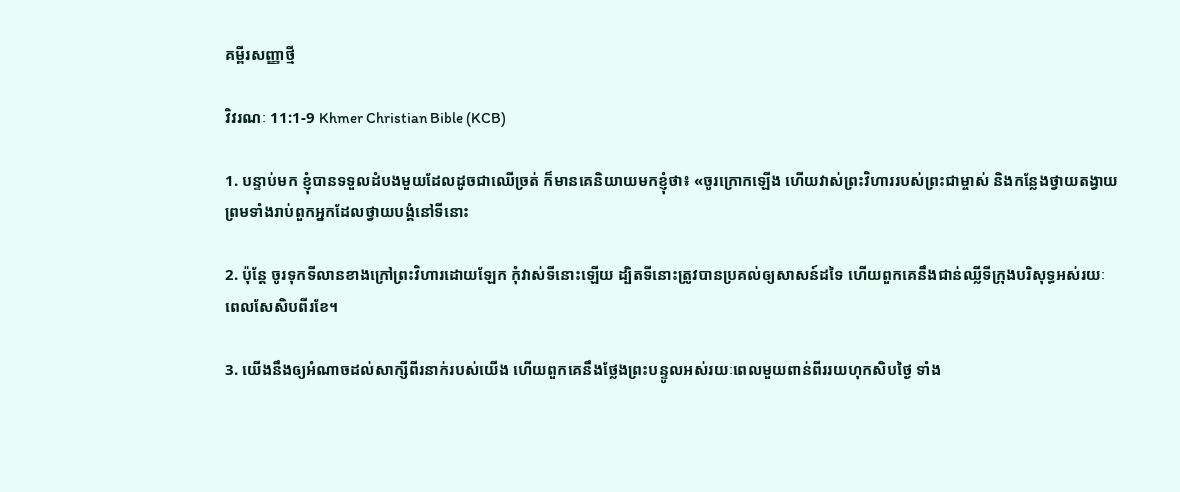គម្ពីរសញ្ញាថ្មី

វិវរណៈ 11:1-9 Khmer Christian Bible (KCB)

1. បន្ទាប់មក ខ្ញុំបានទទួលដំបងមួយដែលដូចជាឈើច្រត់ ក៏មានគេនិយាយមកខ្ញុំថា៖ «ចូរក្រោកឡើង ហើយវាស់ព្រះវិហាររបស់ព្រះជាម្ចាស់ និងកន្លែងថ្វាយតង្វាយ ព្រមទាំងរាប់ពួកអ្នកដែលថ្វាយបង្គំនៅទីនោះ

2. ប៉ុន្ដែ ចូរទុកទីលានខាងក្រៅព្រះវិហារដោយឡែក កុំវាស់ទីនោះឡើយ ដ្បិតទីនោះត្រូវបានប្រគល់ឲ្យសាសន៍ដទៃ ហើយពួកគេនឹងជាន់ឈ្លីទីក្រុងបរិសុទ្ធអស់រយៈពេលសែសិបពីរខែ។

3. យើងនឹងឲ្យអំណាចដល់សាក្សីពីរនាក់របស់យើង ហើយពួកគេនឹងថ្លែងព្រះបន្ទូលអស់រយៈពេលមួយពាន់ពីររយហុកសិបថ្ងៃ ទាំង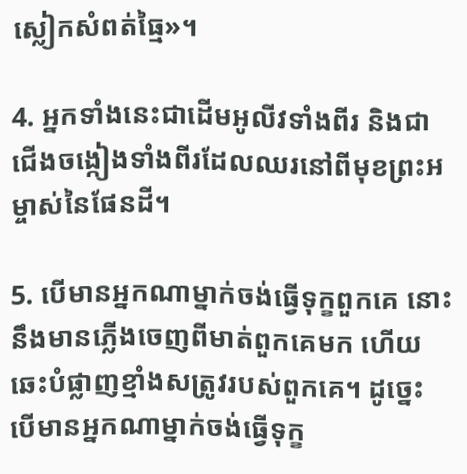ស្លៀកសំពត់ធ្មៃ»។

4. អ្នកទាំងនេះជាដើមអូលីវទាំងពីរ និងជាជើងចង្កៀងទាំងពីរដែលឈរនៅពីមុខព្រះអម្ចាស់នៃផែនដី។

5. បើមានអ្នកណាម្នាក់ចង់ធ្វើទុក្ខពួកគេ នោះនឹងមានភ្លើងចេញពីមាត់ពួកគេមក ហើយឆេះបំផ្លាញខ្មាំងសត្រូវរបស់ពួកគេ។ ដូច្នេះ បើមានអ្នកណាម្នាក់ចង់ធ្វើទុក្ខ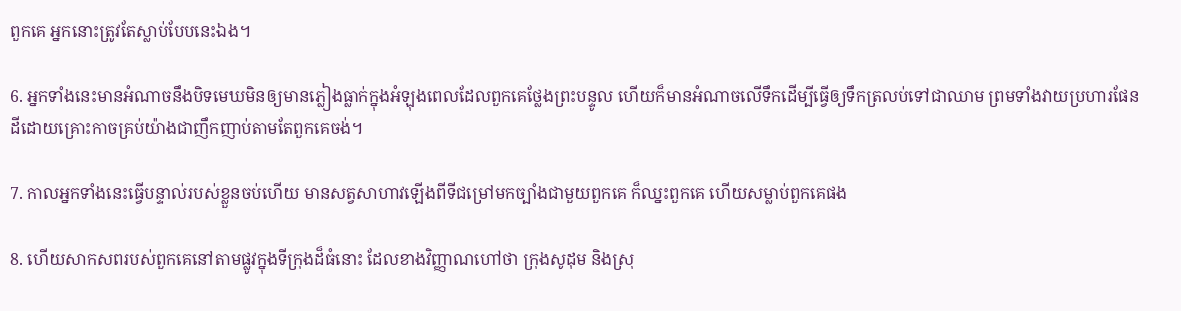ពួកគេ អ្នកនោះត្រូវតែស្លាប់បែបនេះឯង។

6. អ្នកទាំងនេះមានអំណាចនឹងបិទមេឃមិនឲ្យមានភ្លៀងធ្លាក់ក្នុងអំឡុងពេលដែលពួកគេថ្លែងព្រះបន្ទូល ហើយក៏មានអំណាចលើទឹកដើម្បីធ្វើឲ្យទឹកត្រលប់ទៅជាឈាម ព្រមទាំងវាយប្រហារផែនដីដោយគ្រោះកាចគ្រប់យ៉ាងជាញឹកញាប់តាមតែពួកគេចង់។

7. កាលអ្នកទាំងនេះធ្វើបន្ទាល់របស់ខ្លួនចប់ហើយ មានសត្វសាហាវឡើងពីទីជម្រៅមកច្បាំងជាមួយពួកគេ ក៏ឈ្នះពួកគេ ហើយសម្លាប់ពួកគេផង

8. ហើយសាកសពរបស់ពួកគេនៅតាមផ្លូវក្នុងទីក្រុងដ៏ធំនោះ ដែលខាងវិញ្ញាណហៅថា ក្រុងសូដុម និងស្រុ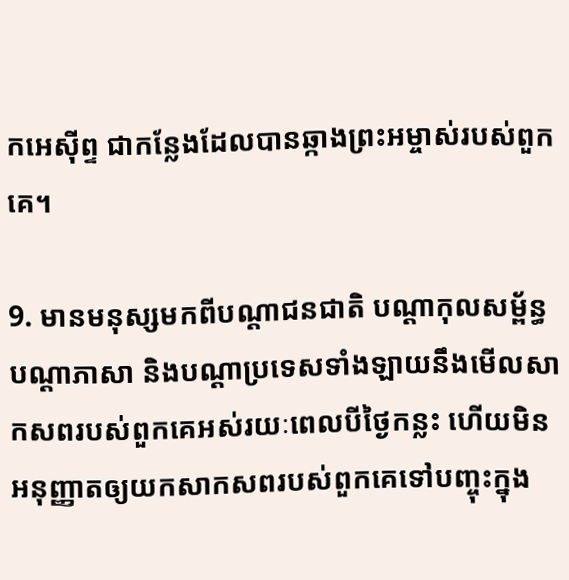កអេស៊ីព្ទ ជាកន្លែងដែលបានឆ្កាងព្រះអម្ចាស់របស់ពួកគេ។

9. មានមនុស្សមកពីបណ្ដាជនជាតិ បណ្ដាកុលសម្ព័ន្ធ បណ្ដាភាសា និងបណ្ដាប្រទេសទាំងឡាយនឹងមើលសាកសពរបស់ពួកគេអស់រយៈពេលបីថ្ងៃកន្លះ ហើយមិនអនុញ្ញាតឲ្យយកសាកសពរបស់ពួកគេទៅបញ្ចុះក្នុង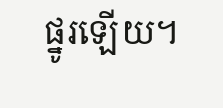ផ្នូរឡើយ។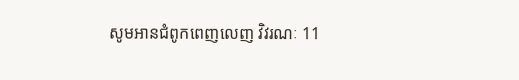សូមអានជំពូកពេញលេញ វិវរណៈ 11